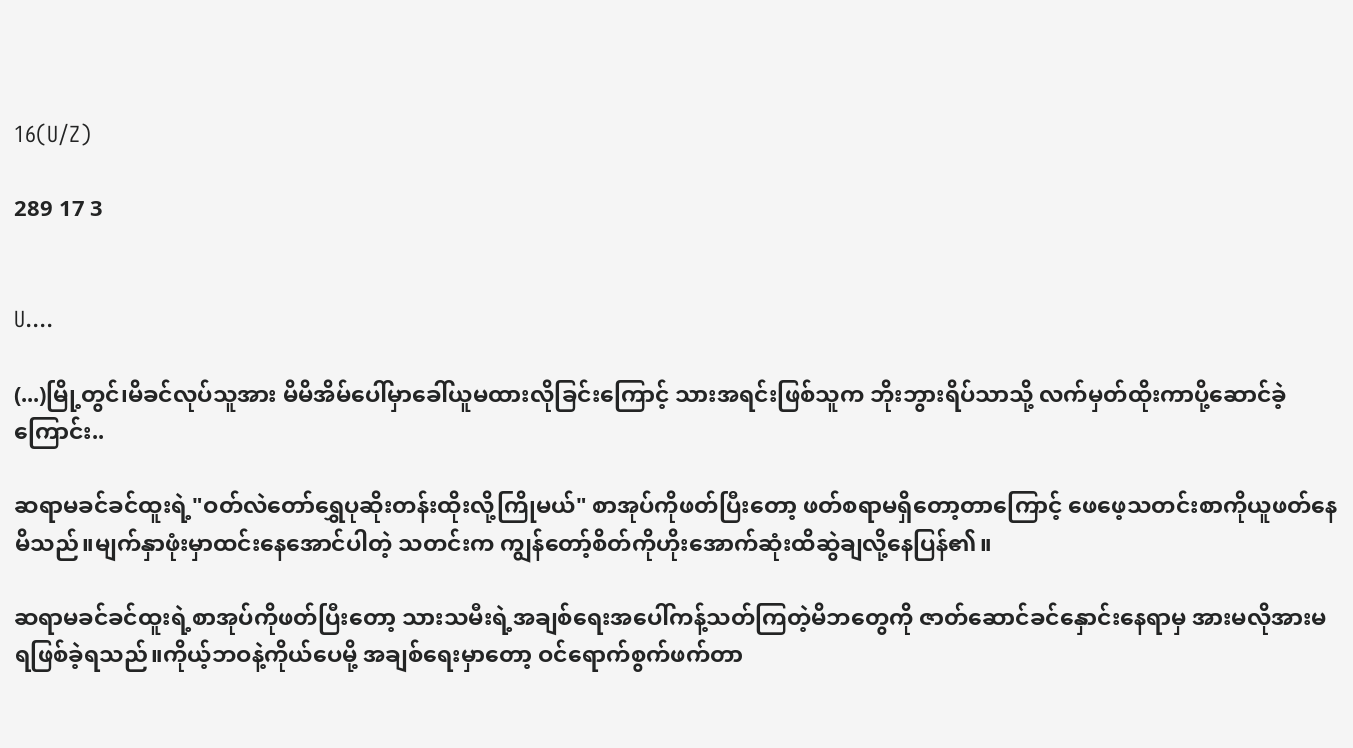16(U/Z)

289 17 3


U....

(...)မြို့တွင်၊မိခင်လုပ်သူအား မိမိအိမ်ပေါ်မှာခေါ်ယူမထားလိုခြင်းကြောင့် သားအရင်းဖြစ်သူက ဘိုးဘွားရိပ်သာသို့ လက်မှတ်ထိုးကာပို့ဆောင်ခဲ့ကြောင်း..

ဆရာမခင်ခင်ထူးရဲ့"ဝတ်လဲတော်ရွှေပုဆိုးတန်းထိုးလို့ကြိုမယ်" စာအုပ်ကိုဖတ်ပြီးတော့ ဖတ်စရာမရှိတော့တာကြောင့် ဖေဖေ့သတင်းစာကိုယူဖတ်နေမိသည်။မျက်နှာဖုံးမှာထင်းနေအောင်ပါတဲ့ သတင်းက ကျွန်တော့်စိတ်ကိုဟိုးအောက်ဆုံးထိဆွဲချလို့နေပြန်၏။

ဆရာမခင်ခင်ထူးရဲ့စာအုပ်ကိုဖတ်ပြီးတော့ သားသမီးရဲ့အချစ်ရေးအပေါ်ကန့်သတ်ကြတဲ့မိဘတွေကို ဇာတ်ဆောင်ခင်နှောင်းနေရာမှ အားမလိုအားမရဖြစ်ခဲ့ရသည်။ကိုယ့်ဘဝနဲ့ကိုယ်ပေမို့ အချစ်ရေးမှာတော့ ဝင်ရောက်စွက်ဖက်တာ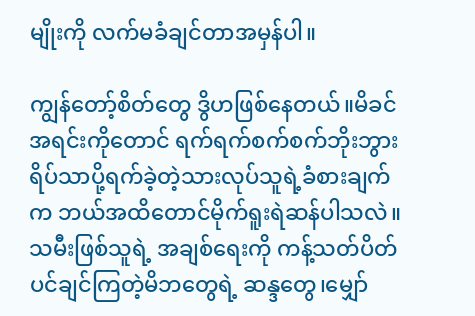မျိုးကို လက်မခံချင်တာအမှန်ပါ။

ကျွန်တော့်စိတ်တွေ ဒွိဟဖြစ်နေတယ်။မိခင်အရင်းကိုတောင် ရက်ရက်စက်စက်ဘိုးဘွားရိပ်သာပို့ရက်ခဲ့တဲ့သားလုပ်သူရဲ့ခံစားချက်က ဘယ်အထိတောင်မိုက်ရူးရဲဆန်ပါသလဲ။သမီးဖြစ်သူရဲ့ အချစ်ရေးကို ကန့်သတ်ပိတ်ပင်ချင်ကြတဲ့မိဘတွေရဲ့ ဆန္ဒတွေ၊မျှော်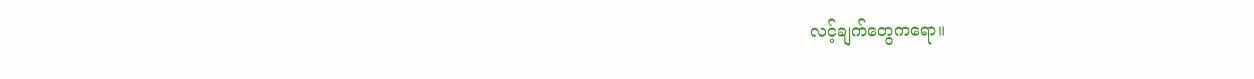လင့်ချက်တွေကရော။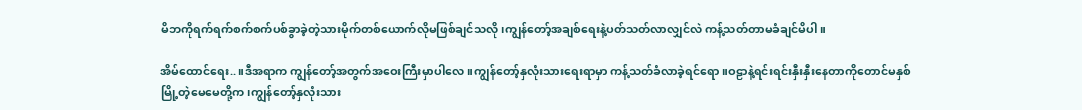မိဘကိုရက်ရက်စက်စက်ပစ်ခွာခဲ့တဲ့သားမိုက်တစ်ယောက်လိုမဖြစ်ချင်သလို၊ကျွန်တော့်အချစ်ရေးနဲ့ပတ်သတ်လာလျှင်လဲ ကန့်သတ်တာမခံချင်မိပါ။

အိမ်ထောင်ရေး..။ဒီအရာက ကျွန်တော့်အတွက်အဝေးကြီးမှာပါလေ။ကျွန်တော့်နှလုံးသားရေးရာမှာ ကန့်သတ်ခံလာခဲ့ရင်ရော။ဝဠာနဲ့ရင်းရင်းနှီးနှီးနေတာကိုတောင်မနှစ်မြို့တဲ့မေမေတို့က၊ကျွန်တော့်နှလုံးသား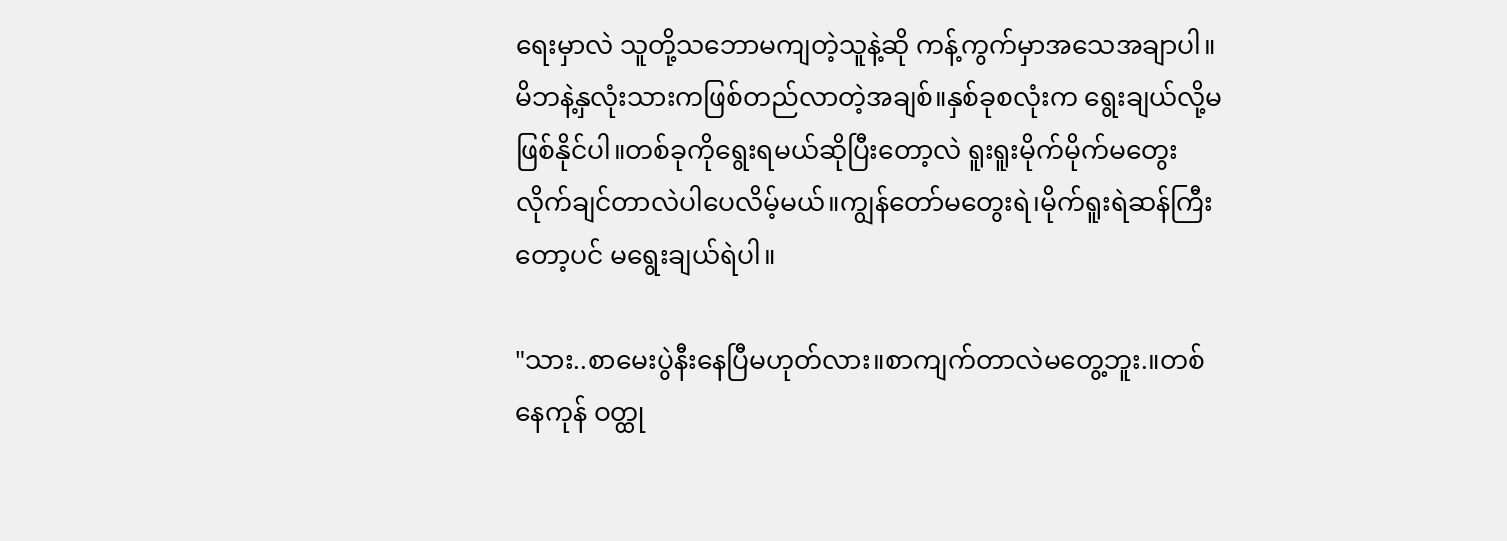ရေးမှာလဲ သူတို့သဘောမကျတဲ့သူနဲ့ဆို ကန့်ကွက်မှာအသေအချာပါ။မိဘနဲ့နှလုံးသားကဖြစ်တည်လာတဲ့အချစ်။နှစ်ခုစလုံးက ရွေးချယ်လို့မဖြစ်နိုင်ပါ။တစ်ခုကိုရွေးရမယ်ဆိုပြီးတော့လဲ ရူးရူးမိုက်မိုက်မတွေးလိုက်ချင်တာလဲပါပေလိမ့်မယ်။ကျွန်တော်မတွေးရဲ၊မိုက်ရူးရဲဆန်ကြီးတော့ပင် မရွေးချယ်ရဲပါ။

"သား..စာမေးပွဲနီးနေပြီမဟုတ်လား။စာကျက်တာလဲမတွေ့ဘူး.။တစ်နေကုန် ဝတ္ထု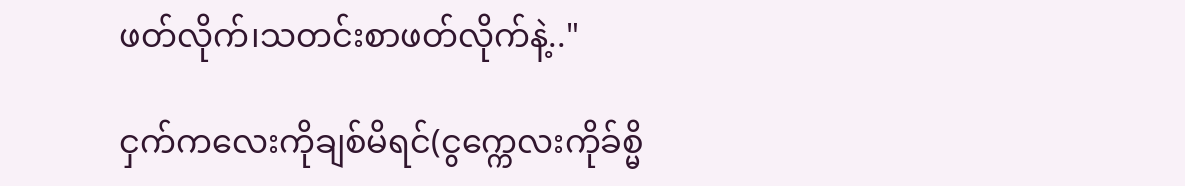ဖတ်လိုက်၊သတင်းစာဖတ်လိုက်နဲ့.."

ငှက်ကလေးကိုချစ်မိရင်(ငွက္ကေလးကိုခ်စ္မိ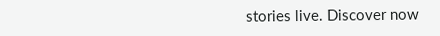stories live. Discover now